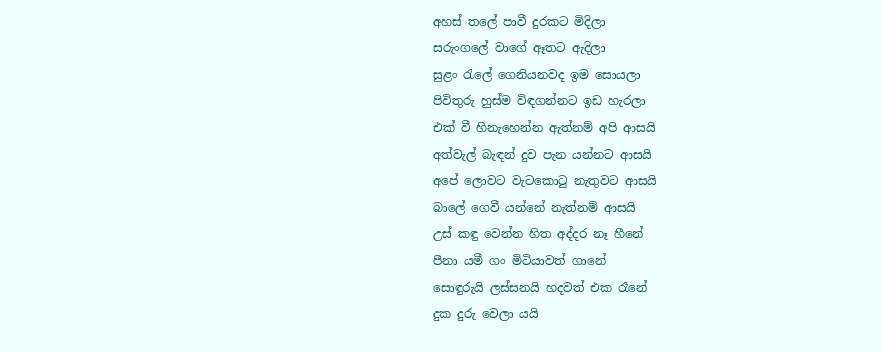අහස් තලේ පාවී දුරකට මිදිලා
සරුංගලේ වාගේ ඈතට ඇදිලා
සුළං රැලේ ගෙනියනවද ඉම සොයලා
පිවිතුරු හුස්ම විඳගන්නට ඉඩ හැරලා
එක් වී හිනැහෙන්න ඇත්නම් අපි ආසයි
අත්වැල් බැඳන් දුව පැන යන්නට ආසයි
අපේ ලොවට වැටකොටු නැතුවට ආසයි
බාලේ ගෙවී යන්නේ නැත්නම් ආසයි
උස් කඳු වෙන්න හිත අද්දර නෑ හීනේ
පීනා යමී ගං මිටියාවත් ගානේ
සොඳුරුයි ලස්සනයි හදවත් එක රෑනේ
දුක දුරු වෙලා යයි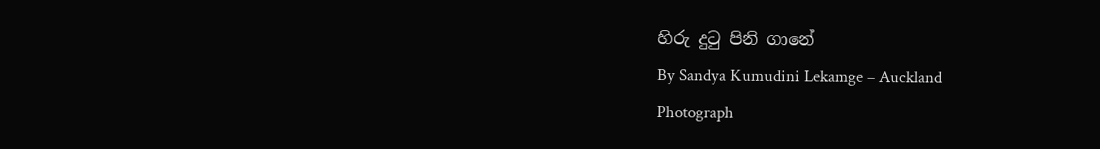හිරු දුටු පිනි ගානේ
By Sandya Kumudini Lekamge – Auckland
Photograph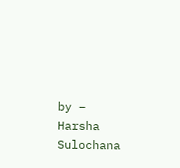by – Harsha Sulochana